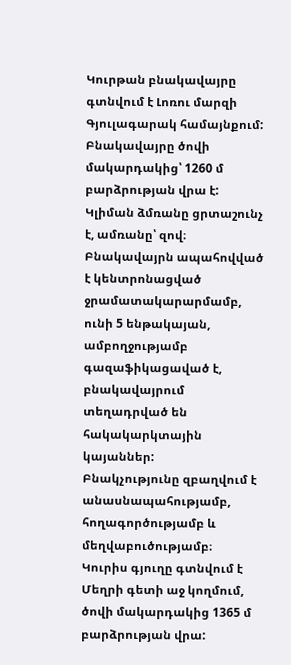Կուրթան բնակավայրը գտնվում է Լոռու մարզի Գյուլագարակ համայնքում: Բնակավայրը ծովի մակարդակից՝ 1260 մ բարձրության վրա է: Կլիման ձմռանը ցրտաշունչ է, ամռանը՝ զով։
Բնակավայրն ապահովված է կենտրոնացված ջրամատակարարմամբ, ունի 5 ենթակայան, ամբողջությամբ գազաֆիկացաված է, բնակավայրում տեղադրված են հակակարկտային կայաններ:
Բնակչությունը զբաղվում է անասնապահությամբ, հողագործությամբ և մեղվաբուծությամբ։
Կուրիս գյուղը գտնվում է Մեղրի գետի աջ կողմում, ծովի մակարդակից 1365 մ բարձրության վրա: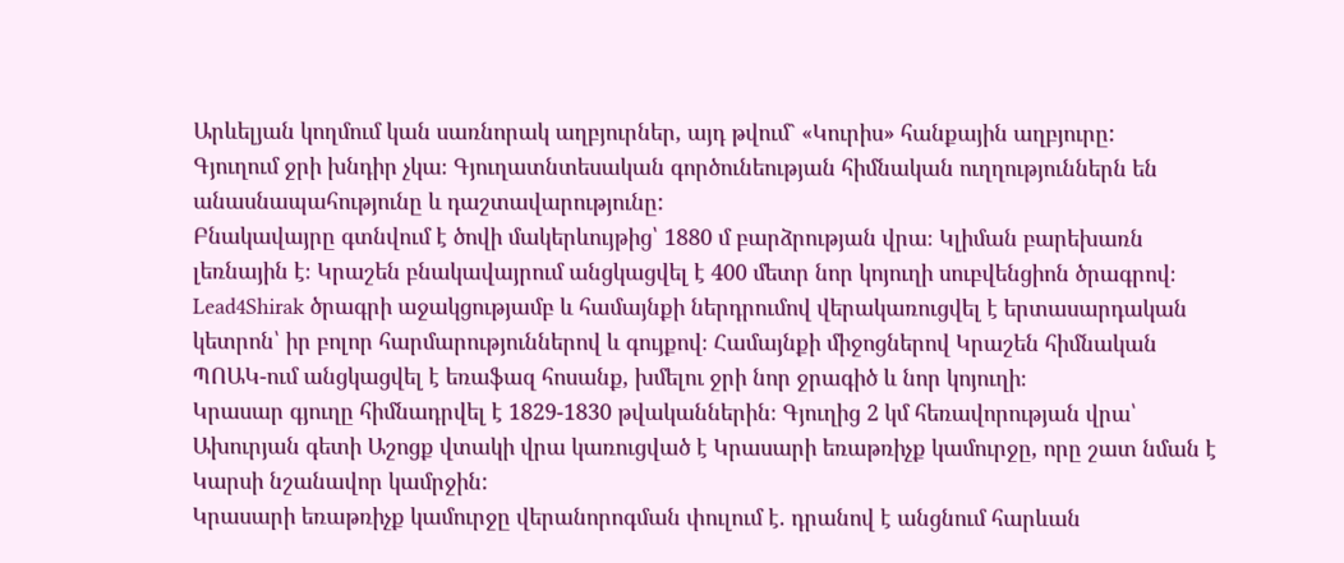Արևելյան կողմում կան սառնորակ աղբյուրներ, այդ թվում` «Կուրիս» հանքային աղբյուրը:
Գյուղում ջրի խնդիր չկա։ Գյուղատնտեսական գործունեության հիմնական ուղղություններն են անասնապահությունը և դաշտավարությունը:
Բնակավայրը գտնվում է ծովի մակերևույթից՝ 1880 մ բարձրության վրա։ Կլիման բարեխառն լեռնային է։ Կրաշեն բնակավայրում անցկացվել է 400 մետր նոր կոյուղի սուբվենցիոն ծրագրով։ Lead4Shirak ծրագրի աջակցությամբ և համայնքի ներդրումով վերակառուցվել է երտասարդական կետրոն՝ իր բոլոր հարմարություններով և գույքով։ Համայնքի միջոցներով Կրաշեն հիմնական ՊՈԱԿ-ում անցկացվել է եռաֆազ հոսանք, խմելու ջրի նոր ջրագիծ և նոր կոյուղի։
Կրասար գյուղը հիմնադրվել է 1829-1830 թվականներին։ Գյուղից 2 կմ հեռավորության վրա՝ Ախուրյան գետի Աշոցք վտակի վրա կառուցված է Կրասարի եռաթռիչք կամուրջը, որը շատ նման է Կարսի նշանավոր կամրջին:
Կրասարի եռաթռիչք կամուրջը վերանորոգման փուլում է. դրանով է անցնում հարևան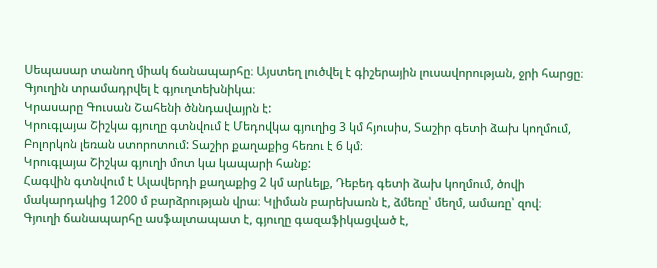Սեպասար տանող միակ ճանապարհը։ Այստեղ լուծվել է գիշերային լուսավորության, ջրի հարցը։ Գյուղին տրամադրվել է գյուղտեխնիկա։
Կրասարը Գուսան Շահենի ծննդավայրն է:
Կրուգլայա Շիշկա գյուղը գտնվում է Մեդովկա գյուղից 3 կմ հյուսիս, Տաշիր գետի ձախ կողմում, Բոլորկոն լեռան ստորոտում: Տաշիր քաղաքից հեռու է 6 կմ։
Կրուգլայա Շիշկա գյուղի մոտ կա կապարի հանք:
Հագվին գտնվում է Ալավերդի քաղաքից 2 կմ արևելք, Դեբեդ գետի ձախ կողմում, ծովի մակարդակից 1200 մ բարձրության վրա։ Կլիման բարեխառն է, ձմեռը՝ մեղմ, ամառը՝ զով։
Գյուղի ճանապարհը ասֆալտապատ է, գյուղը գազաֆիկացված է,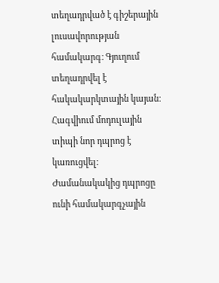տեղադրված է գիշերային լուսավորության համակարգ։ Գյուղում տեղադրվել է հակակարկտային կայան։
Հագվիում մոդուլային տիպի նոր դպրոց է կառուցվել։ Ժամանակակից դպրոցը ունի համակարգչային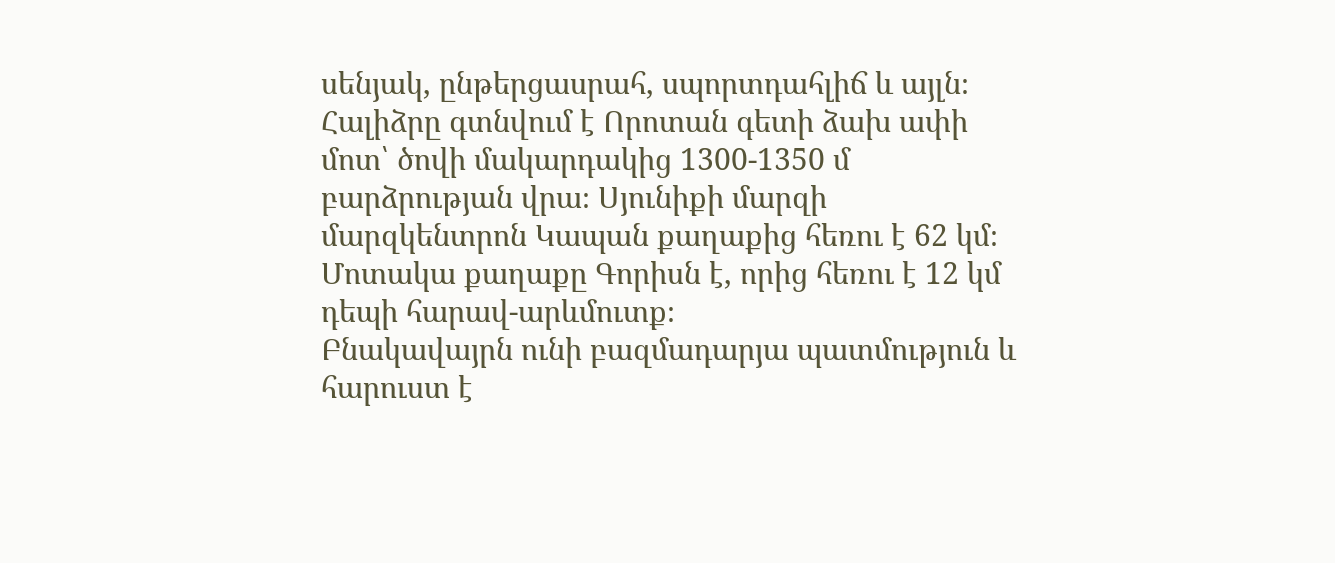սենյակ, ընթերցասրահ, սպորտդահլիճ և այլն։
Հալիձրը գտնվում է Որոտան գետի ձախ ափի մոտ՝ ծովի մակարդակից 1300-1350 մ բարձրության վրա։ Սյունիքի մարզի մարզկենտրոն Կապան քաղաքից հեռու է 62 կմ։ Մոտակա քաղաքը Գորիսն է, որից հեռու է 12 կմ դեպի հարավ-արևմուտք։
Բնակավայրն ունի բազմադարյա պատմություն և հարուստ է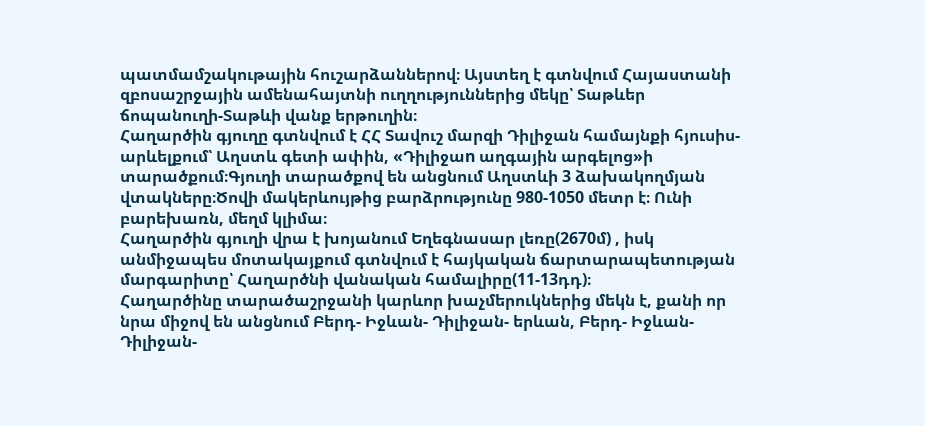պատմամշակութային հուշարձաններով։ Այստեղ է գտնվում Հայաստանի զբոսաշրջային ամենահայտնի ուղղություններից մեկը՝ Տաթևեր ճոպանուղի-Տաթևի վանք երթուղին։
Հաղարծին գյուղը գտնվում է ՀՀ Տավուշ մարզի Դիլիջան համայնքի հյուսիս-արևելքում՝ Աղստև գետի ափին, «Դիլիջաn աղգային արգելոց»ի տարածքում։Գյուղի տարածքով են անցնում Աղստևի 3 ձախակողմյան վտակները։Ծովի մակերևույթից բարձրությունը 980-1050 մետր է։ Ունի բարեխառն, մեղմ կլիմա։
Հաղարծին գյուղի վրա է խոյանում Եղեգնասար լեռը(2670մ) , իսկ անմիջապես մոտակայքում գտնվում է հայկական ճարտարապետության մարգարիտը՝ Հաղարծնի վանական համալիրը(11-13դդ)։
Հաղարծինը տարածաշրջանի կարևոր խաչմերուկներից մեկն է, քանի որ նրա միջով են անցնում Բերդ- Իջևան- Դիլիջան- երևան, Բերդ- Իջևան- Դիլիջան-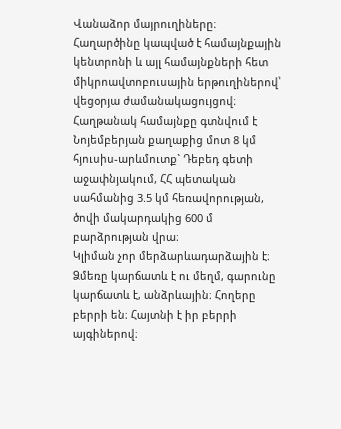Վանաձոր մայրուղիները։
Հաղարծինը կապված է համայնքային կենտրոնի և այլ համայնքների հետ միկրոավտոբուսային երթուղիներով՝ վեցօրյա ժամանակացույցով։
Հաղթանակ համայնքը գտնվում է Նոյեմբերյան քաղաքից մոտ 8 կմ հյուսիս-արևմուտք` Դեբեդ գետի աջափնյակում, ՀՀ պետական սահմանից 3.5 կմ հեռավորության, ծովի մակարդակից 600 մ բարձրության վրա։
Կլիման չոր մերձարևադարձային է։ Ձմեռը կարճատև է ու մեղմ, գարունը կարճատև է, անձրևային։ Հողերը բերրի են։ Հայտնի է իր բերրի այգիներով։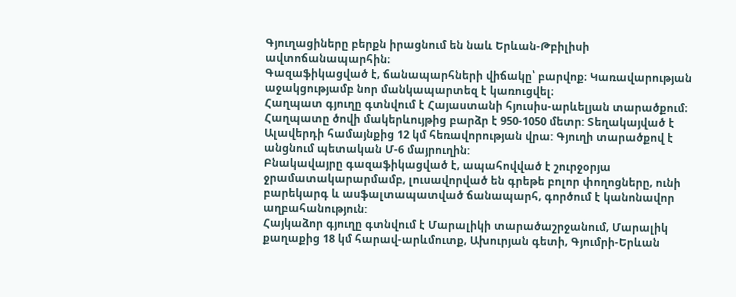Գյուղացիները բերքն իրացնում են նաև Երևան-Թբիլիսի ավտոճանապարհին։
Գազաֆիկացված է, ճանապարհների վիճակը՝ բարվոք։ Կառավարության աջակցությամբ նոր մանկապարտեզ է կառուցվել։
Հաղպատ գյուղը գտնվում է Հայաստանի հյուսիս-արևելյան տարածքում։ Հաղպատը ծովի մակերևույթից բարձր է 950-1050 մետր: Տեղակայված է Ալավերդի համայնքից 12 կմ հեռավորության վրա: Գյուղի տարածքով է անցնում պետական Մ-6 մայրուղին:
Բնակավայրը գազաֆիկացված է, ապահովված է շուրջօրյա ջրամատակարարմամբ, լուսավորված են գրեթե բոլոր փողոցները, ունի բարեկարգ և ասֆալտապատված ճանապարհ, գործում է կանոնավոր աղբահանություն:
Հայկաձոր գյուղը գտնվում է Մարալիկի տարածաշրջանում, Մարալիկ քաղաքից 18 կմ հարավ-արևմուտք, Ախուրյան գետի, Գյումրի-Երևան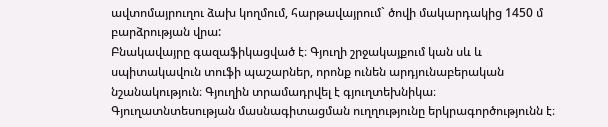ավտոմայրուղու ձախ կողմում, հարթավայրում` ծովի մակարդակից 1450 մ բարձրության վրա:
Բնակավայրը գազաֆիկացված է։ Գյուղի շրջակայքում կան սև և սպիտակավուն տուֆի պաշարներ, որոնք ունեն արդյունաբերական նշանակություն։ Գյուղին տրամադրվել է գյուղտեխնիկա։
Գյուղատնտեսության մասնագիտացման ուղղությունը երկրագործությունն է։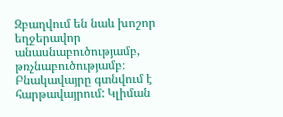Զբաղվում են նաև խոշոր եղջերավոր անասնաբուծությամբ, թռչնաբուծությամբ։
Բնակավայրը գտնվում է հարթավայրում: Կլիման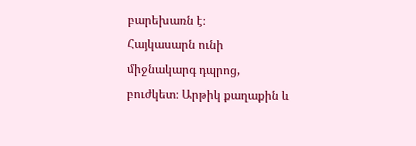բարեխառն է։
Հայկասարն ունի միջնակարգ դպրոց, բուժկետ։ Արթիկ քաղաքին և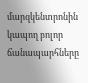մարզկենտրոնին կապող բոլոր ճանապարհները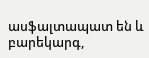ասֆալտապատ են և բարեկարգ,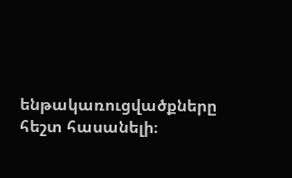ենթակառուցվածքները հեշտ հասանելի։